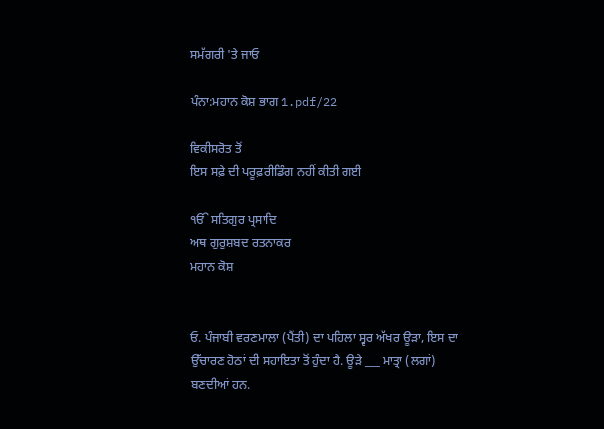ਸਮੱਗਰੀ 'ਤੇ ਜਾਓ

ਪੰਨਾ:ਮਹਾਨ ਕੋਸ਼ ਭਾਗ 1.pdf/22

ਵਿਕੀਸਰੋਤ ਤੋਂ
ਇਸ ਸਫ਼ੇ ਦੀ ਪਰੂਫ਼ਰੀਡਿੰਗ ਨਹੀਂ ਕੀਤੀ ਗਈ

ੴ ਸਤਿਗੁਰ ਪ੍ਰਸਾਦਿ
ਅਥ ਗੁਰੁਸ਼ਬਦ ਰਤਨਾਕਰ
ਮਹਾਨ ਕੋਸ਼


ਓ. ਪੰਜਾਬੀ ਵਰਣਮਾਲਾ (ਪੈਂਤੀ) ਦਾ ਪਹਿਲਾ ਸ੍ਵਰ ਅੱਖਰ ਊੜਾ, ਇਸ ਦਾ ਉੱਚਾਰਣ ਹੋਠਾਂ ਦੀ ਸਹਾਇਤਾ ਤੋਂ ਹੁੰਦਾ ਹੈ. ਊੜੇ ___ ਮਾਤ੍ਰਾ (ਲਗਾਂ) ਬਣਦੀਆਂ ਹਨ.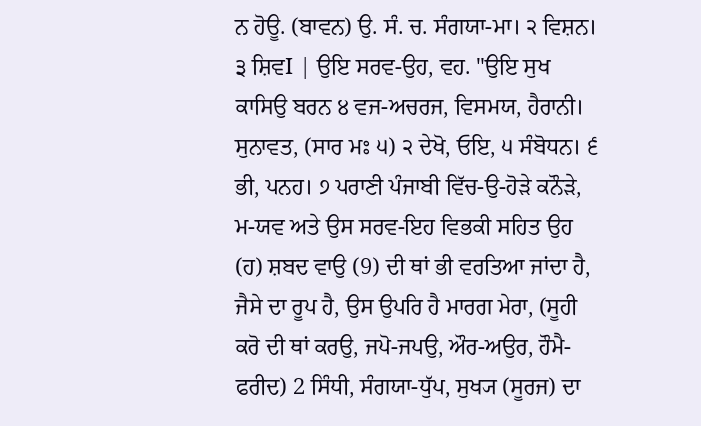ਨ ਹੋਊ. (ਬਾਵਨ) ਉ. ਸੰ. ਚ. ਸੰਗਯਾ-ਮਾ। ੨ ਵਿਸ਼ਨ। ੩ ਸ਼ਿਵI | ਉਇ ਸਰਵ-ਉਹ, ਵਹ. "ਉਇ ਸੁਖ ਕਾਸਿਉ ਬਰਨ ੪ ਵਜ-ਅਚਰਜ, ਵਿਸਮਯ, ਹੈਰਾਨੀ। ਸੁਨਾਵਤ, (ਸਾਰ ਮਃ ੫) ੨ ਦੇਖੋ, ਓਇ, ੫ ਸੰਬੋਧਨ। ੬ ਭੀ, ਪਨਹ। ੭ ਪਰਾਣੀ ਪੰਜਾਬੀ ਵਿੱਚ-ਉ-ਹੋੜੇ ਕਨੌੜੇ, ਮ-ਯਵ ਅਤੇ ਉਸ ਸਰਵ-ਇਹ ਵਿਭਕੀ ਸਹਿਤ ਉਹ (ਹ) ਸ਼ਬਦ ਵਾਉ (9) ਦੀ ਥਾਂ ਭੀ ਵਰਤਿਆ ਜਾਂਦਾ ਹੈ, ਜੈਸੇ ਦਾ ਰੂਪ ਹੈ, ਉਸ ਉਪਰਿ ਹੈ ਮਾਰਗ ਮੇਰਾ, (ਸੂਹੀ ਕਰੋ ਦੀ ਥਾਂ ਕਰਉ, ਜਪੋ-ਜਪਉ, ਔਰ-ਅਉਰ, ਹੌਮੈ- ਫਰੀਦ) 2 ਸਿੰਧੀ, ਸੰਗਯਾ-ਧੁੱਪ, ਸੁਖ੍ਯ (ਸੂਰਜ) ਦਾ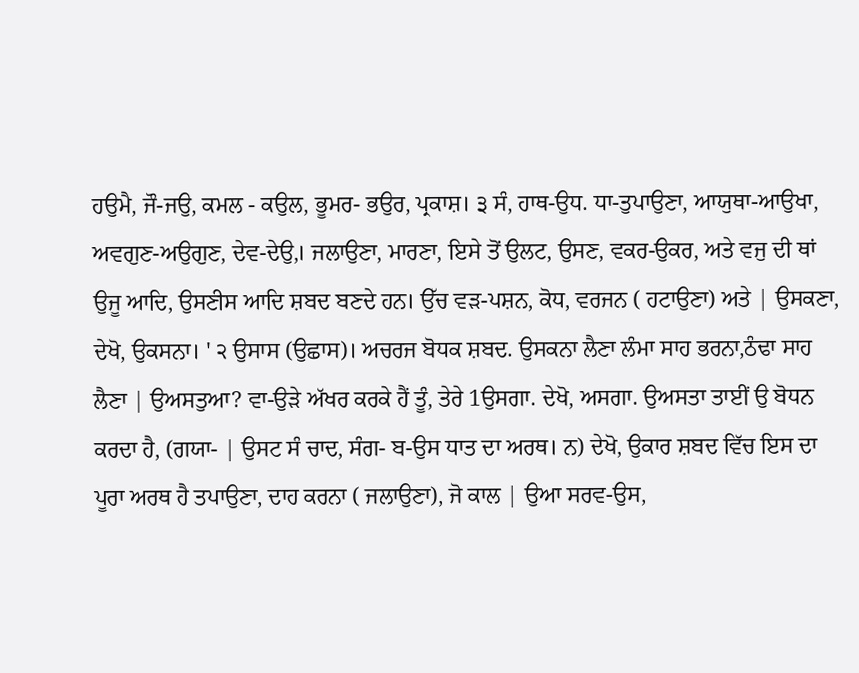ਹਉਮੈ, ਜੌ-ਜਉ, ਕਮਲ - ਕਉਲ, ਭੂਮਰ- ਭਉਰ, ਪ੍ਰਕਾਸ਼। ੩ ਸੰ, ਹਾਥ-ਉਧ. ਧਾ-ਤੁਪਾਉਣਾ, ਆਯੁਥਾ-ਆਉਖਾ, ਅਵਗੁਣ-ਅਉਗੁਣ, ਦੇਵ-ਦੇਉ,। ਜਲਾਉਣਾ, ਮਾਰਣਾ, ਇਸੇ ਤੋਂ ਉਲਟ, ਉਸਣ, ਵਕਰ-ਉਕਰ, ਅਤੇ ਵਜੁ ਦੀ ਥਾਂ ਉਜੂ ਆਦਿ, ਉਸਣੀਸ ਆਦਿ ਸ਼ਬਦ ਬਣਦੇ ਹਨ। ਉੱਚ ਵੜ-ਪਸ਼ਨ, ਕੋਧ, ਵਰਜਨ ( ਹਟਾਉਣਾ) ਅਤੇ | ਉਸਕਣਾ, ਦੇਖੋ, ਉਕਸਨਾ। ' ੨ ਉਸਾਸ (ਉਛਾਸ)। ਅਚਰਜ ਬੋਧਕ ਸ਼ਬਦ. ਉਸਕਨਾ ਲੈਣਾ ਲੰਮਾ ਸਾਹ ਭਰਨਾ,ਠੰਢਾ ਸਾਹ ਲੈਣਾ | ਉਅਸਤੁਆ? ਵਾ-ਉੜੇ ਅੱਖਰ ਕਰਕੇ ਹੈਂ ਤੂੰ, ਤੇਰੇ 1ਉਸਗਾ. ਦੇਖੋ, ਅਸਗਾ. ਉਅਸਤਾ ਤਾਈਂ ਉ ਬੋਧਨ ਕਰਦਾ ਹੈ, (ਗਯਾ- | ਉਸਟ ਸੰ ਚਾਦ, ਸੰਗ- ਬ-ਉਸ ਧਾਤ ਦਾ ਅਰਥ। ਨ) ਦੇਖੋ, ਉਕਾਰ ਸ਼ਬਦ ਵਿੱਚ ਇਸ ਦਾ ਪੂਰਾ ਅਰਥ ਹੈ ਤਪਾਉਣਾ, ਦਾਹ ਕਰਨਾ ( ਜਲਾਉਣਾ), ਜੋ ਕਾਲ | ਉਆ ਸਰਵ-ਉਸ,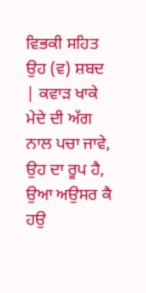ਵਿਭਕੀ ਸਹਿਤ ਉਹ (ਵ) ਸ਼ਬਦ | ਕਵਾੜ ਖਾਕੇ ਮੇਦੇ ਦੀ ਅੱਗ ਨਾਲ ਪਚਾ ਜਾਵੇ, ਉਹ ਦਾ ਰੂਪ ਹੈ, ਉਆ ਅਉਸਰ ਕੈ ਹਉ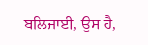ਬਲਿਜਾਈ, ਉਸ ਹੈ,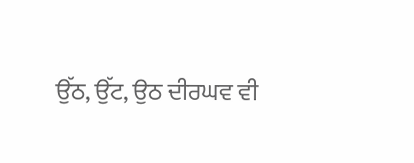ਉੱਠ, ਉੱਟ, ਉਠ ਦੀਰਘਵ ਵੀ